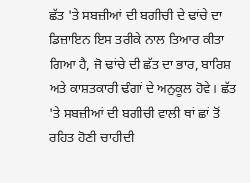ਛੱਤ 'ਤੇ ਸਬਜ਼ੀਆਂ ਦੀ ਬਗੀਚੀ ਦੇ ਢਾਂਚੇ ਦਾ ਡਿਜ਼ਾਇਨ ਇਸ ਤਰੀਕੇ ਨਾਲ ਤਿਆਰ ਕੀਤਾ ਗਿਆ ਹੈ, ਜੋ ਢਾਂਚੇ ਦੀ ਛੱਤ ਦਾ ਭਾਰ, ਬਾਰਿਸ਼ ਅਤੇ ਕਾਸ਼ਤਕਾਰੀ ਢੰਗਾਂ ਦੇ ਅਨੁਕੂਲ ਹੋਵੇ। ਛੱਤ 'ਤੇ ਸਬਜ਼ੀਆਂ ਦੀ ਬਗੀਚੀ ਵਾਲੀ ਥਾਂ ਛਾਂ ਤੋਂ ਰਹਿਤ ਹੋਣੀ ਚਾਹੀਦੀ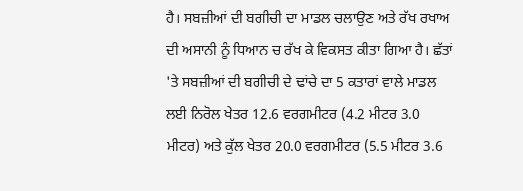ਹੈ। ਸਬਜ਼ੀਆਂ ਦੀ ਬਗੀਚੀ ਦਾ ਮਾਡਲ ਚਲਾਉਣ ਅਤੇ ਰੱਖ ਰਖਾਅ ਦੀ ਅਸਾਨੀ ਨੂੰ ਧਿਆਨ ਚ ਰੱਖ ਕੇ ਵਿਕਸਤ ਕੀਤਾ ਗਿਆ ਹੈ। ਛੱਤਾਂ 'ਤੇ ਸਬਜ਼ੀਆਂ ਦੀ ਬਗੀਚੀ ਦੇ ਢਾਂਚੇ ਦਾ 5 ਕਤਾਰਾਂ ਵਾਲੇ ਮਾਡਲ ਲਈ ਨਿਰੋਲ ਖੇਤਰ 12.6 ਵਰਗਮੀਟਰ (4.2 ਮੀਟਰ 3.0 ਮੀਟਰ) ਅਤੇ ਕੁੱਲ ਖੇਤਰ 20.0 ਵਰਗਮੀਟਰ (5.5 ਮੀਟਰ 3.6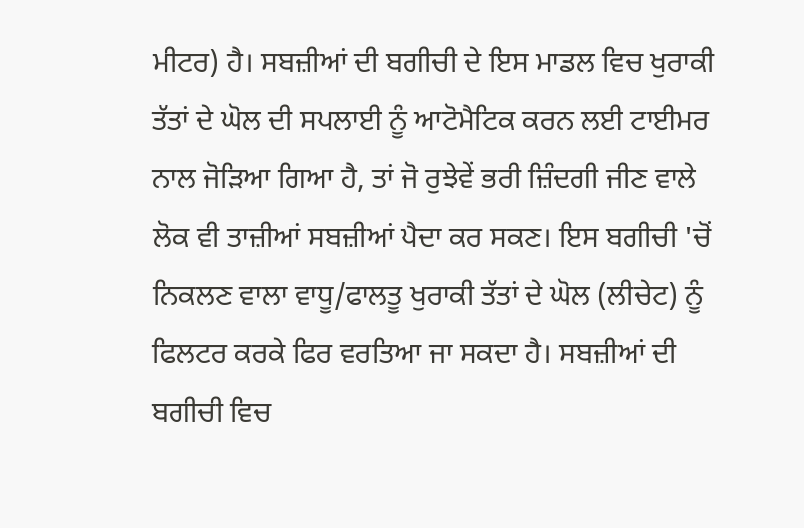ਮੀਟਰ) ਹੈ। ਸਬਜ਼ੀਆਂ ਦੀ ਬਗੀਚੀ ਦੇ ਇਸ ਮਾਡਲ ਵਿਚ ਖੁਰਾਕੀ ਤੱਤਾਂ ਦੇ ਘੋਲ ਦੀ ਸਪਲਾਈ ਨੂੰ ਆਟੋਮੈਟਿਕ ਕਰਨ ਲਈ ਟਾਈਮਰ ਨਾਲ ਜੋੜਿਆ ਗਿਆ ਹੈ, ਤਾਂ ਜੋ ਰੁਝੇਵੇਂ ਭਰੀ ਜ਼ਿੰਦਗੀ ਜੀਣ ਵਾਲੇ ਲੋਕ ਵੀ ਤਾਜ਼ੀਆਂ ਸਬਜ਼ੀਆਂ ਪੈਦਾ ਕਰ ਸਕਣ। ਇਸ ਬਗੀਚੀ 'ਚੋਂ ਨਿਕਲਣ ਵਾਲਾ ਵਾਧੂ/ਫਾਲਤੂ ਖੁਰਾਕੀ ਤੱਤਾਂ ਦੇ ਘੋਲ (ਲੀਚੇਟ) ਨੂੰ ਫਿਲਟਰ ਕਰਕੇ ਫਿਰ ਵਰਤਿਆ ਜਾ ਸਕਦਾ ਹੈ। ਸਬਜ਼ੀਆਂ ਦੀ ਬਗੀਚੀ ਵਿਚ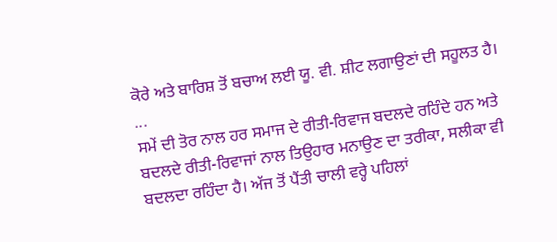ਕੋਰੇ ਅਤੇ ਬਾਰਿਸ਼ ਤੋਂ ਬਚਾਅ ਲਈ ਯੂ. ਵੀ. ਸ਼ੀਟ ਲਗਾਉਣਾਂ ਦੀ ਸਹੂਲਤ ਹੈ। ...
ਸਮੇਂ ਦੀ ਤੋਰ ਨਾਲ ਹਰ ਸਮਾਜ ਦੇ ਰੀਤੀ-ਰਿਵਾਜ ਬਦਲਦੇ ਰਹਿੰਦੇ ਹਨ ਅਤੇ ਬਦਲਦੇ ਰੀਤੀ-ਰਿਵਾਜਾਂ ਨਾਲ ਤਿਉਹਾਰ ਮਨਾਉਣ ਦਾ ਤਰੀਕਾ, ਸਲੀਕਾ ਵੀ ਬਦਲਦਾ ਰਹਿੰਦਾ ਹੈ। ਅੱਜ ਤੋਂ ਪੈਂਤੀ ਚਾਲੀ ਵਰ੍ਹੇ ਪਹਿਲਾਂ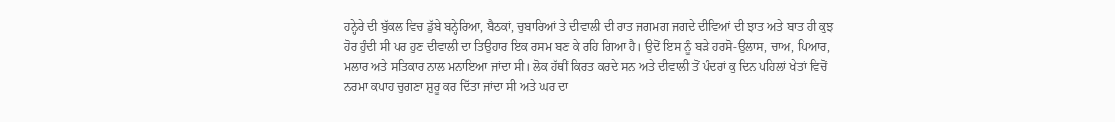ਹਨ੍ਹੇਰੇ ਦੀ ਬੁੱਕਲ ਵਿਚ ਡੁੱਬੇ ਬਨ੍ਹੇਰਿਆ, ਬੈਠਕਾਂ, ਚੁਬਾਰਿਆਂ ਤੇ ਦੀਵਾਲੀ ਦੀ ਰਾਤ ਜਗਮਗ ਜਗਦੇ ਦੀਵਿਆਂ ਦੀ ਝਾਤ ਅਤੇ ਬਾਤ ਹੀ ਕੁਝ ਹੋਰ ਹੁੰਦੀ ਸੀ ਪਰ ਹੁਣ ਦੀਵਾਲੀ ਦਾ ਤਿਉਹਾਰ ਇਕ ਰਸਮ ਬਣ ਕੇ ਰਹਿ ਗਿਆ ਹੈ। ਉਦੋਂ ਇਸ ਨੂੰ ਬੜੇ ਹਰਸੋ-ਉਲਾਸ, ਚਾਅ, ਪਿਆਰ, ਮਲਾਰ ਅਤੇ ਸਤਿਕਾਰ ਨਾਲ ਮਨਾਇਆ ਜਾਂਦਾ ਸੀ। ਲੋਕ ਹੱਥੀਂ ਕਿਰਤ ਕਰਦੇ ਸਨ ਅਤੇ ਦੀਵਾਲੀ ਤੋਂ ਪੰਦਰਾਂ ਕੁ ਦਿਨ ਪਹਿਲਾਂ ਖੇਤਾਂ ਵਿਚੋਂ ਨਰਮਾ ਕਪਾਹ ਚੁਗਣਾ ਸ਼ੁਰੂ ਕਰ ਦਿੱਤਾ ਜਾਂਦਾ ਸੀ ਅਤੇ ਘਰ ਦਾ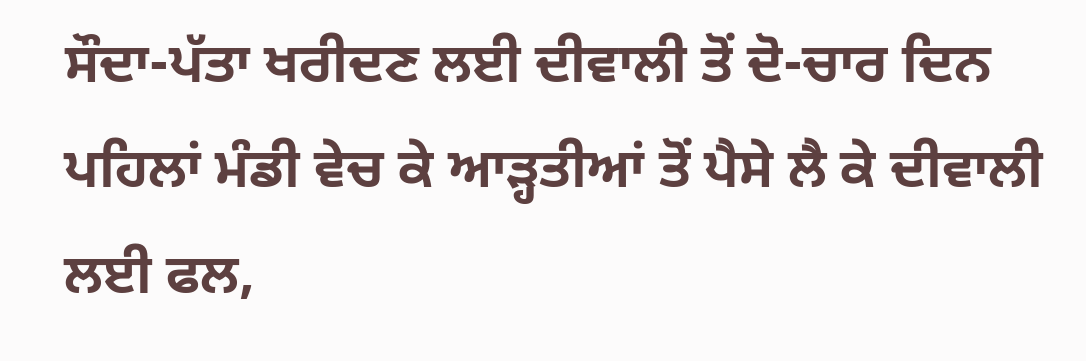ਸੌਦਾ-ਪੱਤਾ ਖਰੀਦਣ ਲਈ ਦੀਵਾਲੀ ਤੋਂ ਦੋ-ਚਾਰ ਦਿਨ ਪਹਿਲਾਂ ਮੰਡੀ ਵੇਚ ਕੇ ਆੜ੍ਹਤੀਆਂ ਤੋਂ ਪੈਸੇ ਲੈ ਕੇ ਦੀਵਾਲੀ ਲਈ ਫਲ,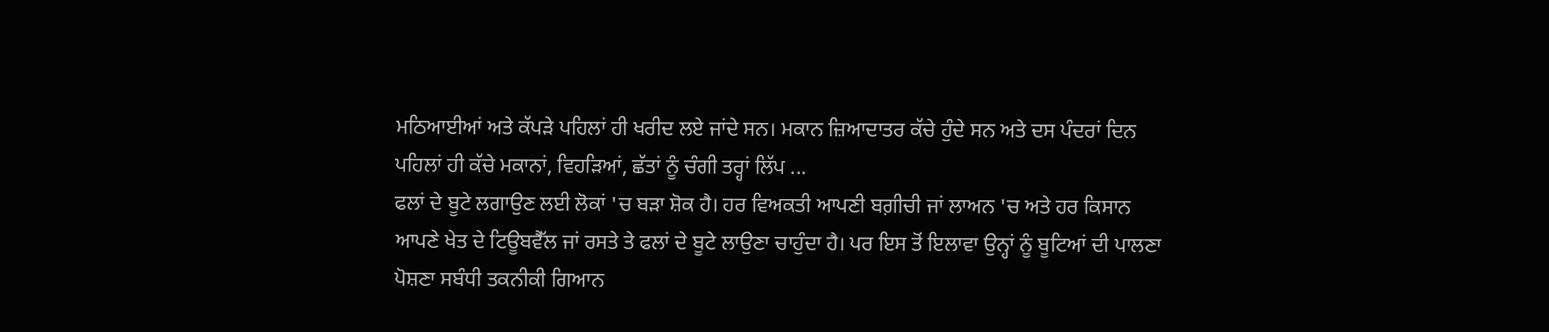ਮਠਿਆਈਆਂ ਅਤੇ ਕੱਪੜੇ ਪਹਿਲਾਂ ਹੀ ਖਰੀਦ ਲਏ ਜਾਂਦੇ ਸਨ। ਮਕਾਨ ਜ਼ਿਆਦਾਤਰ ਕੱਚੇ ਹੁੰਦੇ ਸਨ ਅਤੇ ਦਸ ਪੰਦਰਾਂ ਦਿਨ ਪਹਿਲਾਂ ਹੀ ਕੱਚੇ ਮਕਾਨਾਂ, ਵਿਹੜਿਆਂ, ਛੱਤਾਂ ਨੂੰ ਚੰਗੀ ਤਰ੍ਹਾਂ ਲਿੱਪ ...
ਫਲਾਂ ਦੇ ਬੂਟੇ ਲਗਾਉਣ ਲਈ ਲੋਕਾਂ 'ਚ ਬੜਾ ਸ਼ੋਕ ਹੈ। ਹਰ ਵਿਅਕਤੀ ਆਪਣੀ ਬਗ਼ੀਚੀ ਜਾਂ ਲਾਅਨ 'ਚ ਅਤੇ ਹਰ ਕਿਸਾਨ ਆਪਣੇ ਖੇਤ ਦੇ ਟਿਊਬਵੈੱਲ ਜਾਂ ਰਸਤੇ ਤੇ ਫਲਾਂ ਦੇ ਬੂਟੇ ਲਾਉਣਾ ਚਾਹੁੰਦਾ ਹੈ। ਪਰ ਇਸ ਤੋਂ ਇਲਾਵਾ ਉਨ੍ਹਾਂ ਨੂੰ ਬੂਟਿਆਂ ਦੀ ਪਾਲਣਾ ਪੋਸ਼ਣਾ ਸਬੰਧੀ ਤਕਨੀਕੀ ਗਿਆਨ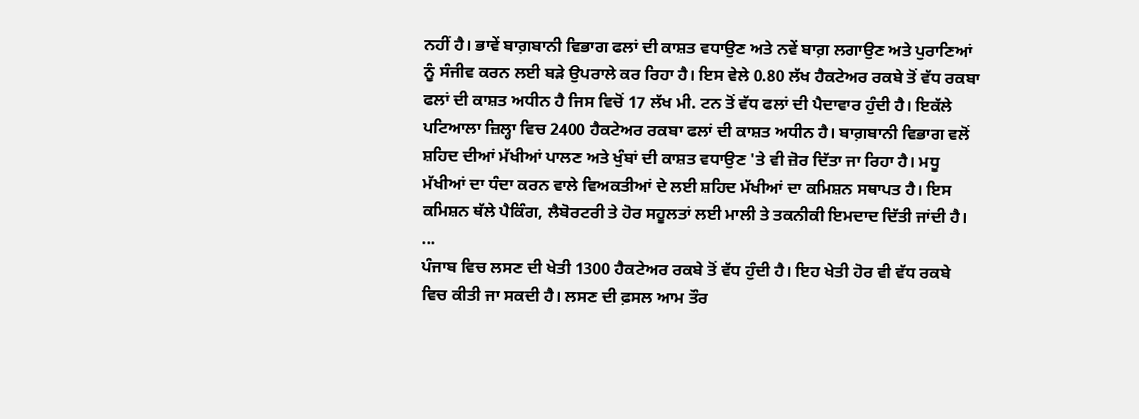ਨਹੀਂ ਹੈ। ਭਾਵੇਂ ਬਾਗ਼ਬਾਨੀ ਵਿਭਾਗ ਫਲਾਂ ਦੀ ਕਾਸ਼ਤ ਵਧਾਉਣ ਅਤੇ ਨਵੇਂ ਬਾਗ਼ ਲਗਾਉਣ ਅਤੇ ਪੁਰਾਣਿਆਂ ਨੂੰ ਸੰਜੀਵ ਕਰਨ ਲਈ ਬੜੇ ਉਪਰਾਲੇ ਕਰ ਰਿਹਾ ਹੈ। ਇਸ ਵੇਲੇ 0.80 ਲੱਖ ਹੈਕਟੇਅਰ ਰਕਬੇ ਤੋਂ ਵੱਧ ਰਕਬਾ ਫਲਾਂ ਦੀ ਕਾਸ਼ਤ ਅਧੀਨ ਹੈ ਜਿਸ ਵਿਚੋਂ 17 ਲੱਖ ਮੀ. ਟਨ ਤੋਂ ਵੱਧ ਫਲਾਂ ਦੀ ਪੈਦਾਵਾਰ ਹੁੰਦੀ ਹੈ। ਇਕੱਲੇ ਪਟਿਆਲਾ ਜ਼ਿਲ੍ਹਾ ਵਿਚ 2400 ਹੈਕਟੇਅਰ ਰਕਬਾ ਫਲਾਂ ਦੀ ਕਾਸ਼ਤ ਅਧੀਨ ਹੈ। ਬਾਗ਼ਬਾਨੀ ਵਿਭਾਗ ਵਲੋਂ ਸ਼ਹਿਦ ਦੀਆਂ ਮੱਖੀਆਂ ਪਾਲਣ ਅਤੇ ਖੁੰਬਾਂ ਦੀ ਕਾਸ਼ਤ ਵਧਾਉਣ 'ਤੇ ਵੀ ਜ਼ੋਰ ਦਿੱਤਾ ਜਾ ਰਿਹਾ ਹੈ। ਮਧੂ ਮੱਖੀਆਂ ਦਾ ਧੰਦਾ ਕਰਨ ਵਾਲੇ ਵਿਅਕਤੀਆਂ ਦੇ ਲਈ ਸ਼ਹਿਦ ਮੱਖੀਆਂ ਦਾ ਕਮਿਸ਼ਨ ਸਥਾਪਤ ਹੈ। ਇਸ ਕਮਿਸ਼ਨ ਥੱਲੇ ਪੈਕਿੰਗ, ਲੈਬੋਰਟਰੀ ਤੇ ਹੋਰ ਸਹੂਲਤਾਂ ਲਈ ਮਾਲੀ ਤੇ ਤਕਨੀਕੀ ਇਮਦਾਦ ਦਿੱਤੀ ਜਾਂਦੀ ਹੈ। ...
ਪੰਜਾਬ ਵਿਚ ਲਸਣ ਦੀ ਖੇਤੀ 1300 ਹੈਕਟੇਅਰ ਰਕਬੇ ਤੋਂ ਵੱਧ ਹੁੰਦੀ ਹੈ। ਇਹ ਖੇਤੀ ਹੋਰ ਵੀ ਵੱਧ ਰਕਬੇ ਵਿਚ ਕੀਤੀ ਜਾ ਸਕਦੀ ਹੈ। ਲਸਣ ਦੀ ਫ਼ਸਲ ਆਮ ਤੌਰ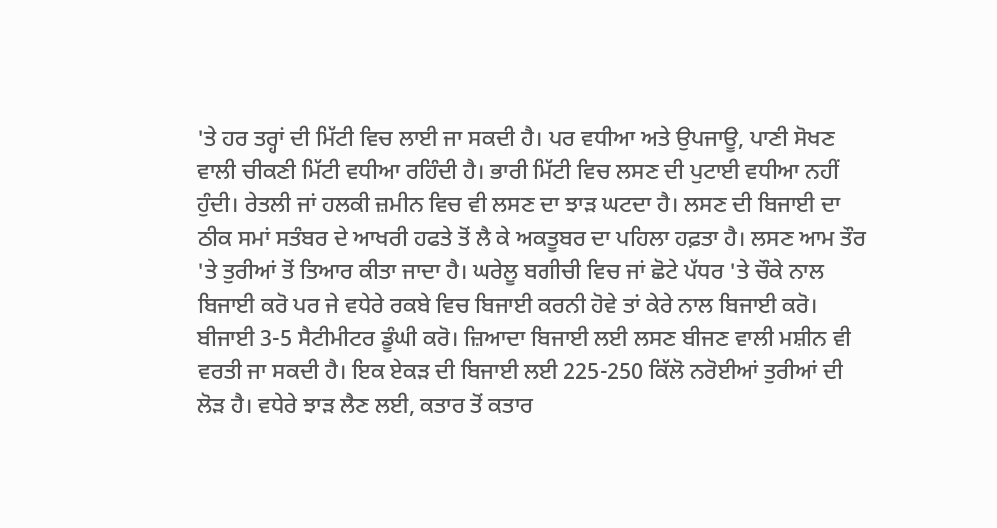'ਤੇ ਹਰ ਤਰ੍ਹਾਂ ਦੀ ਮਿੱਟੀ ਵਿਚ ਲਾਈ ਜਾ ਸਕਦੀ ਹੈ। ਪਰ ਵਧੀਆ ਅਤੇ ਉਪਜਾਊ, ਪਾਣੀ ਸੋਖਣ ਵਾਲੀ ਚੀਕਣੀ ਮਿੱਟੀ ਵਧੀਆ ਰਹਿੰਦੀ ਹੈ। ਭਾਰੀ ਮਿੱਟੀ ਵਿਚ ਲਸਣ ਦੀ ਪੁਟਾਈ ਵਧੀਆ ਨਹੀਂ ਹੁੰਦੀ। ਰੇਤਲੀ ਜਾਂ ਹਲਕੀ ਜ਼ਮੀਨ ਵਿਚ ਵੀ ਲਸਣ ਦਾ ਝਾੜ ਘਟਦਾ ਹੈ। ਲਸਣ ਦੀ ਬਿਜਾਈ ਦਾ ਠੀਕ ਸਮਾਂ ਸਤੰਬਰ ਦੇ ਆਖਰੀ ਹਫਤੇ ਤੋਂ ਲੈ ਕੇ ਅਕਤੂਬਰ ਦਾ ਪਹਿਲਾ ਹਫ਼ਤਾ ਹੈ। ਲਸਣ ਆਮ ਤੌਰ 'ਤੇ ਤੁਰੀਆਂ ਤੋਂ ਤਿਆਰ ਕੀਤਾ ਜਾਦਾ ਹੈ। ਘਰੇਲੂ ਬਗੀਚੀ ਵਿਚ ਜਾਂ ਛੋਟੇ ਪੱਧਰ 'ਤੇ ਚੌਕੇ ਨਾਲ ਬਿਜਾਈ ਕਰੋ ਪਰ ਜੇ ਵਧੇਰੇ ਰਕਬੇ ਵਿਚ ਬਿਜਾਈ ਕਰਨੀ ਹੋਵੇ ਤਾਂ ਕੇਰੇ ਨਾਲ ਬਿਜਾਈ ਕਰੋ। ਬੀਜਾਈ 3-5 ਸੈਟੀਮੀਟਰ ਡੂੰਘੀ ਕਰੋ। ਜ਼ਿਆਦਾ ਬਿਜਾਈ ਲਈ ਲਸਣ ਬੀਜਣ ਵਾਲੀ ਮਸ਼ੀਨ ਵੀ ਵਰਤੀ ਜਾ ਸਕਦੀ ਹੈ। ਇਕ ਏਕੜ ਦੀ ਬਿਜਾਈ ਲਈ 225-250 ਕਿੱਲੋ ਨਰੋਈਆਂ ਤੁਰੀਆਂ ਦੀ ਲੋੜ ਹੈ। ਵਧੇਰੇ ਝਾੜ ਲੈਣ ਲਈ, ਕਤਾਰ ਤੋਂ ਕਤਾਰ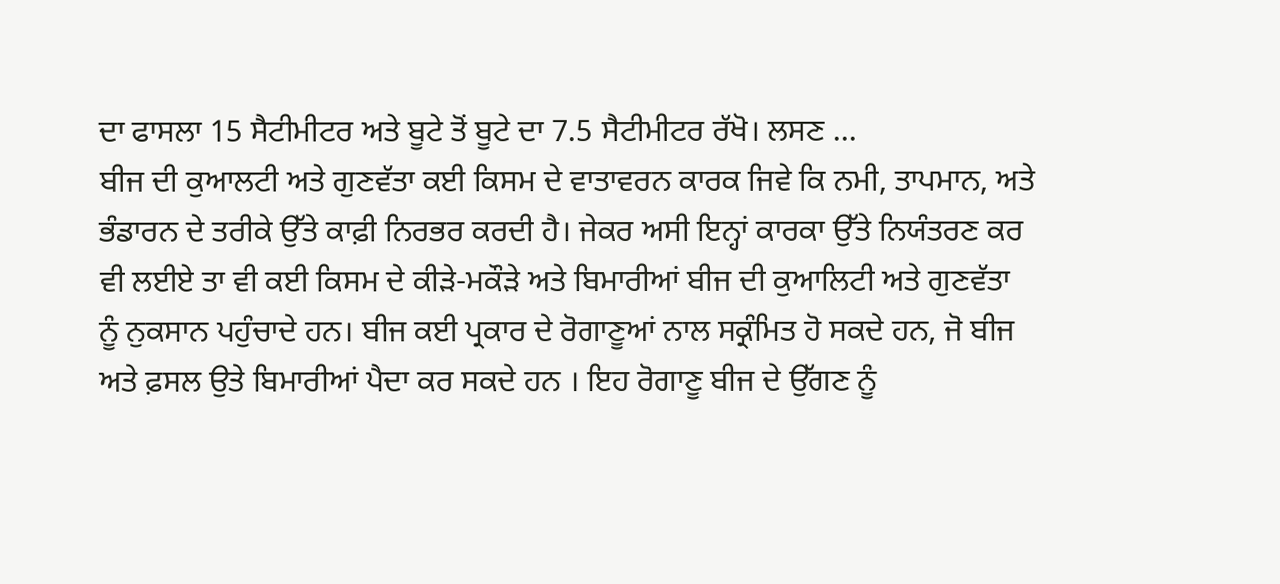ਦਾ ਫਾਸਲਾ 15 ਸੈਟੀਮੀਟਰ ਅਤੇ ਬੂਟੇ ਤੋਂ ਬੂਟੇ ਦਾ 7.5 ਸੈਟੀਮੀਟਰ ਰੱਖੋ। ਲਸਣ ...
ਬੀਜ ਦੀ ਕੁਆਲਟੀ ਅਤੇ ਗੁਣਵੱਤਾ ਕਈ ਕਿਸਮ ਦੇ ਵਾਤਾਵਰਨ ਕਾਰਕ ਜਿਵੇ ਕਿ ਨਮੀ, ਤਾਪਮਾਨ, ਅਤੇ ਭੰਡਾਰਨ ਦੇ ਤਰੀਕੇ ਉੱਤੇ ਕਾਫ਼ੀ ਨਿਰਭਰ ਕਰਦੀ ਹੈ। ਜੇਕਰ ਅਸੀ ਇਨ੍ਹਾਂ ਕਾਰਕਾ ਉੱਤੇ ਨਿਯੰਤਰਣ ਕਰ ਵੀ ਲਈਏ ਤਾ ਵੀ ਕਈ ਕਿਸਮ ਦੇ ਕੀੜੇ-ਮਕੌੜੇ ਅਤੇ ਬਿਮਾਰੀਆਂ ਬੀਜ ਦੀ ਕੁਆਲਿਟੀ ਅਤੇ ਗੁਣਵੱਤਾ ਨੂੰ ਨੁਕਸਾਨ ਪਹੁੰਚਾਦੇ ਹਨ। ਬੀਜ ਕਈ ਪ੍ਰਕਾਰ ਦੇ ਰੋਗਾਣੂਆਂ ਨਾਲ ਸਕ੍ਰੰਮਿਤ ਹੋ ਸਕਦੇ ਹਨ, ਜੋ ਬੀਜ ਅਤੇ ਫ਼ਸਲ ਉਤੇ ਬਿਮਾਰੀਆਂ ਪੈਦਾ ਕਰ ਸਕਦੇ ਹਨ । ਇਹ ਰੋਗਾਣੂ ਬੀਜ ਦੇ ਉੱਗਣ ਨੂੰ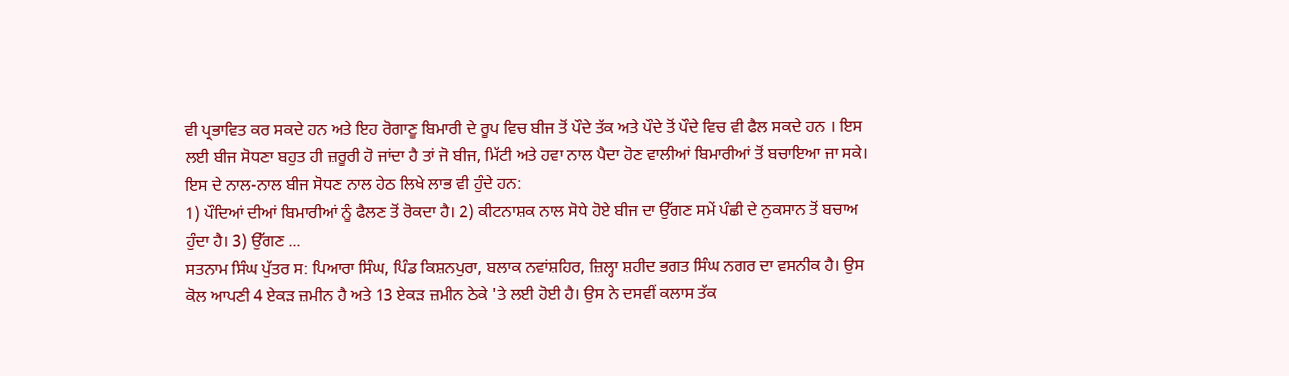ਵੀ ਪ੍ਰਭਾਵਿਤ ਕਰ ਸਕਦੇ ਹਨ ਅਤੇ ਇਹ ਰੋਗਾਣੂ ਬਿਮਾਰੀ ਦੇ ਰੂਪ ਵਿਚ ਬੀਜ ਤੋਂ ਪੌਦੇ ਤੱਕ ਅਤੇ ਪੌਦੇ ਤੋਂ ਪੌਦੇ ਵਿਚ ਵੀ ਫੈਲ ਸਕਦੇ ਹਨ । ਇਸ ਲਈ ਬੀਜ ਸੋਧਣਾ ਬਹੁਤ ਹੀ ਜ਼ਰੂਰੀ ਹੋ ਜਾਂਦਾ ਹੈ ਤਾਂ ਜੋ ਬੀਜ, ਮਿੱਟੀ ਅਤੇ ਹਵਾ ਨਾਲ ਪੈਦਾ ਹੋਣ ਵਾਲੀਆਂ ਬਿਮਾਰੀਆਂ ਤੋਂ ਬਚਾਇਆ ਜਾ ਸਕੇ। ਇਸ ਦੇ ਨਾਲ-ਨਾਲ ਬੀਜ ਸੋਧਣ ਨਾਲ ਹੇਠ ਲਿਖੇ ਲਾਭ ਵੀ ਹੁੰਦੇ ਹਨ:
1) ਪੌਦਿਆਂ ਦੀਆਂ ਬਿਮਾਰੀਆਂ ਨੂੰ ਫੈਲਣ ਤੋਂ ਰੋਕਦਾ ਹੈ। 2) ਕੀਟਨਾਸ਼ਕ ਨਾਲ ਸੋਧੇ ਹੋਏ ਬੀਜ ਦਾ ਉੱਗਣ ਸਮੇਂ ਪੰਛੀ ਦੇ ਨੁਕਸਾਨ ਤੋਂ ਬਚਾਅ ਹੁੰਦਾ ਹੈ। 3) ਉੱਗਣ ...
ਸਤਨਾਮ ਸਿੰਘ ਪੁੱਤਰ ਸ: ਪਿਆਰਾ ਸਿੰਘ, ਪਿੰਡ ਕਿਸ਼ਨਪੁਰਾ, ਬਲਾਕ ਨਵਾਂਸ਼ਹਿਰ, ਜ਼ਿਲ੍ਹਾ ਸ਼ਹੀਦ ਭਗਤ ਸਿੰਘ ਨਗਰ ਦਾ ਵਸਨੀਕ ਹੈ। ਉਸ ਕੋਲ ਆਪਣੀ 4 ਏਕੜ ਜ਼ਮੀਨ ਹੈ ਅਤੇ 13 ਏਕੜ ਜ਼ਮੀਨ ਠੇਕੇ 'ਤੇ ਲਈ ਹੋਈ ਹੈ। ਉਸ ਨੇ ਦਸਵੀਂ ਕਲਾਸ ਤੱਕ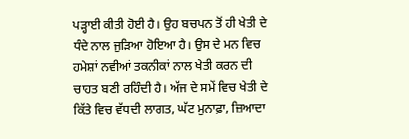ਪੜ੍ਹਾਈ ਕੀਤੀ ਹੋਈ ਹੈ। ਉਹ ਬਚਪਨ ਤੋਂ ਹੀ ਖੇਤੀ ਦੇ ਧੰਦੇ ਨਾਲ ਜੁੜਿਆ ਹੋਇਆ ਹੈ। ਉਸ ਦੇ ਮਨ ਵਿਚ ਹਮੇਸ਼ਾਂ ਨਵੀਆਂ ਤਕਨੀਕਾਂ ਨਾਲ ਖੇਤੀ ਕਰਨ ਦੀ ਚਾਹਤ ਬਣੀ ਰਹਿੰਦੀ ਹੈ। ਅੱਜ ਦੇ ਸਮੇਂ ਵਿਚ ਖੇਤੀ ਦੇ ਕਿੱਤੇ ਵਿਚ ਵੱਧਦੀ ਲਾਗਤ, ਘੱਟ ਮੁਨਾਫ਼ਾ, ਜ਼ਿਆਦਾ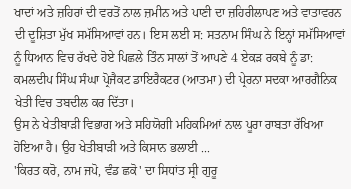ਖਾਦਾਂ ਅਤੇ ਜ਼ਹਿਰਾਂ ਦੀ ਵਰਤੋਂ ਨਾਲ ਜ਼ਮੀਨ ਅਤੇ ਪਾਣੀ ਦਾ ਜ਼ਹਿਰੀਲਾਪਣ ਅਤੇ ਵਾਤਾਵਰਨ ਦੀ ਦੂਸ਼ਿਤਾ ਮੁੱਖ ਸਮੱਸਿਆਵਾਂ ਹਨ। ਇਸ ਲਈ ਸ: ਸਤਨਾਮ ਸਿੰਘ ਨੇ ਇਨ੍ਹਾਂ ਸਮੱਸਿਆਵਾਂ ਨੂੰ ਧਿਆਨ ਵਿਚ ਰੱਖਦੇ ਹੋਏ ਪਿਛਲੇ ਤਿੰਨ ਸਾਲਾਂ ਤੋਂ ਆਪਣੇ 4 ਏਕੜ ਰਕਬੇ ਨੂੰ ਡਾ: ਕਮਲਦੀਪ ਸਿੰਘ ਸੰਘਾ ਪ੍ਰੋਜੈਕਟ ਡਾਇਰੈਕਟਰ (ਆਤਮਾ) ਦੀ ਪ੍ਰੇਰਨਾ ਸਦਕਾ ਆਰਗੈਨਿਕ ਖੇਤੀ ਵਿਚ ਤਬਦੀਲ ਕਰ ਦਿੱਤਾ।
ਉਸ ਨੇ ਖੇਤੀਬਾੜੀ ਵਿਭਾਗ ਅਤੇ ਸਹਿਯੋਗੀ ਮਹਿਕਮਿਆਂ ਨਾਲ ਪੂਰਾ ਰਾਬਤਾ ਰੱਖਿਆ ਹੋਇਆ ਹੈ। ਉਹ ਖੇਤੀਬਾੜੀ ਅਤੇ ਕਿਸਾਨ ਭਲਾਈ ...
'ਕਿਰਤ ਕਰੋ, ਨਾਮ ਜਪੋ, ਵੰਡ ਛਕੋ' ਦਾ ਸਿਧਾਂਤ ਸ੍ਰੀ ਗੁਰੂ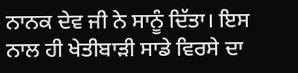ਨਾਨਕ ਦੇਵ ਜੀ ਨੇ ਸਾਨੂੰ ਦਿੱਤਾ। ਇਸ ਨਾਲ ਹੀ ਖੇਤੀਬਾੜੀ ਸਾਡੇ ਵਿਰਸੇ ਦਾ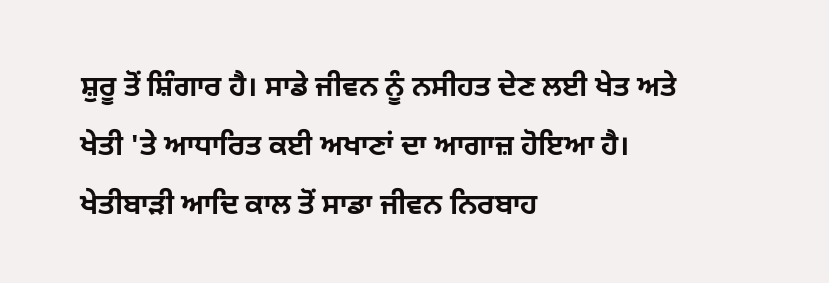ਸ਼ੁਰੂ ਤੋਂ ਸ਼ਿੰਗਾਰ ਹੈ। ਸਾਡੇ ਜੀਵਨ ਨੂੰ ਨਸੀਹਤ ਦੇਣ ਲਈ ਖੇਤ ਅਤੇ ਖੇਤੀ 'ਤੇ ਆਧਾਰਿਤ ਕਈ ਅਖਾਣਾਂ ਦਾ ਆਗਾਜ਼ ਹੋਇਆ ਹੈ। ਖੇਤੀਬਾੜੀ ਆਦਿ ਕਾਲ ਤੋਂ ਸਾਡਾ ਜੀਵਨ ਨਿਰਬਾਹ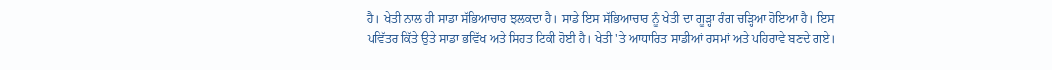ਹੈ। ਖੇਤੀ ਨਾਲ ਹੀ ਸਾਡਾ ਸੱਭਿਆਚਾਰ ਝਲਕਦਾ ਹੈ। ਸਾਡੇ ਇਸ ਸੱਭਿਆਚਾਰ ਨੂੰ ਖੇਤੀ ਦਾ ਗੂੜ੍ਹਾ ਰੰਗ ਚੜ੍ਹਿਆ ਹੋਇਆ ਹੈ। ਇਸ ਪਵਿੱਤਰ ਕਿੱਤੇ ਉਤੇ ਸਾਡਾ ਭਵਿੱਖ ਅਤੇ ਸਿਹਤ ਟਿਕੀ ਹੋਈ ਹੈ। ਖੇਤੀ 'ਤੇ ਆਧਾਰਿਤ ਸਾਡੀਆਂ ਰਸਮਾਂ ਅਤੇ ਪਹਿਰਾਵੇ ਬਣਦੇ ਗਏ।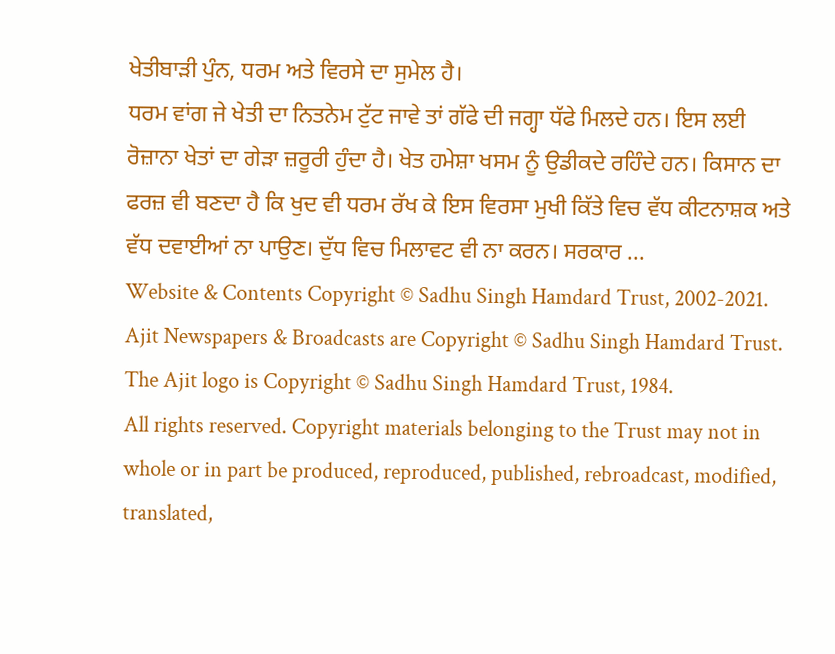ਖੇਤੀਬਾੜੀ ਪੁੰਨ, ਧਰਮ ਅਤੇ ਵਿਰਸੇ ਦਾ ਸੁਮੇਲ ਹੈ।
ਧਰਮ ਵਾਂਗ ਜੇ ਖੇਤੀ ਦਾ ਨਿਤਨੇਮ ਟੁੱਟ ਜਾਵੇ ਤਾਂ ਗੱਫੇ ਦੀ ਜਗ੍ਹਾ ਧੱਫੇ ਮਿਲਦੇ ਹਨ। ਇਸ ਲਈ ਰੋਜ਼ਾਨਾ ਖੇਤਾਂ ਦਾ ਗੇੜਾ ਜ਼ਰੂਰੀ ਹੁੰਦਾ ਹੈ। ਖੇਤ ਹਮੇਸ਼ਾ ਖਸਮ ਨੂੰ ਉਡੀਕਦੇ ਰਹਿੰਦੇ ਹਨ। ਕਿਸਾਨ ਦਾ ਫਰਜ਼ ਵੀ ਬਣਦਾ ਹੈ ਕਿ ਖੁਦ ਵੀ ਧਰਮ ਰੱਖ ਕੇ ਇਸ ਵਿਰਸਾ ਮੁਖੀ ਕਿੱਤੇ ਵਿਚ ਵੱਧ ਕੀਟਨਾਸ਼ਕ ਅਤੇ ਵੱਧ ਦਵਾਈਆਂ ਨਾ ਪਾਉਣ। ਦੁੱਧ ਵਿਚ ਮਿਲਾਵਟ ਵੀ ਨਾ ਕਰਨ। ਸਰਕਾਰ ...
Website & Contents Copyright © Sadhu Singh Hamdard Trust, 2002-2021.
Ajit Newspapers & Broadcasts are Copyright © Sadhu Singh Hamdard Trust.
The Ajit logo is Copyright © Sadhu Singh Hamdard Trust, 1984.
All rights reserved. Copyright materials belonging to the Trust may not in whole or in part be produced, reproduced, published, rebroadcast, modified, translated,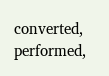converted, performed,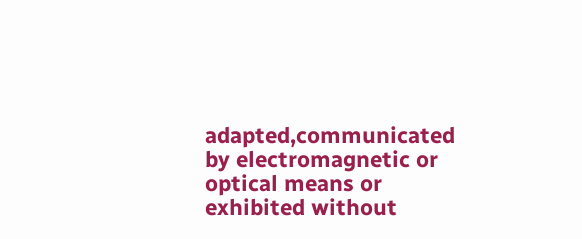adapted,communicated by electromagnetic or optical means or exhibited without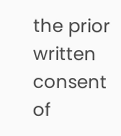the prior written consent of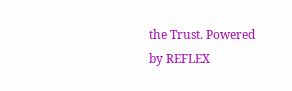the Trust. Powered
by REFLEX